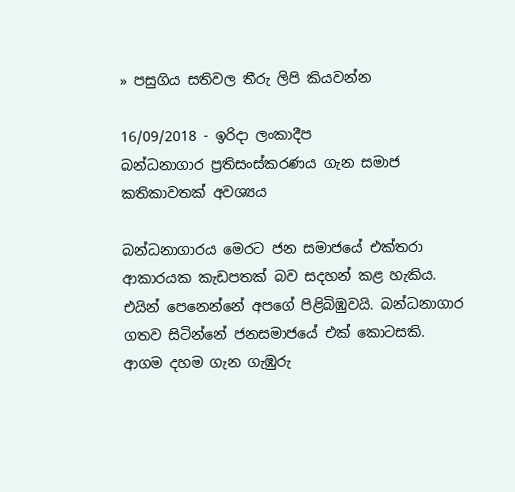» පසුගිය සතිවල තීරු ලිපි කියවන්න

16/09/2018 - ඉරිදා ලංකාදීප
බන්ධනාගාර ප්‍රතිසංස්කරණය ගැන සමාජ කතිකාවතක් අවශ්‍යය

බන්ධනාගාරය මෙරට ජන සමාජයේ එක්තරා ආකාරයක කැඩපතක් බව සදහන් කළ හැකිය. එයින් පෙනෙන්නේ අපගේ පිළිබිඹුවයි. බන්ධනාගාර ගතව සිටින්නේ ජනසමාජයේ එක් කොටසකි. ආගම දහම ගැන ගැඹුරු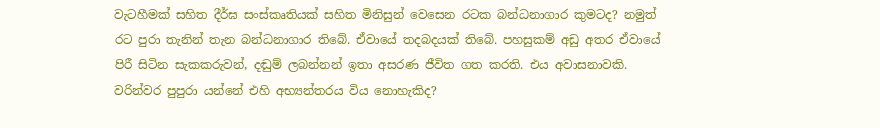වැටහීමක් සහිත දීර්ඝ සංස්කෘතියක් සහිත මිනිසුන් වෙසෙන රටක බන්ධනාගාර කුමටද? නමුත් රට පුරා තැනින් තැන බන්ධනාගාර තිබේ. ඒවායේ තදබදයක් තිබේ. පහසුකම් අඩු අතර ඒවායේ පිරී සිටින සැකකරුවන්, දඬුම් ලබන්නන් ඉතා අසරණ ජීවිත ගත කරති. එය අවාසනාවකි. වරින්වර පුපුරා යන්නේ එහි අභ්‍යන්තරය විය නොහැකිද?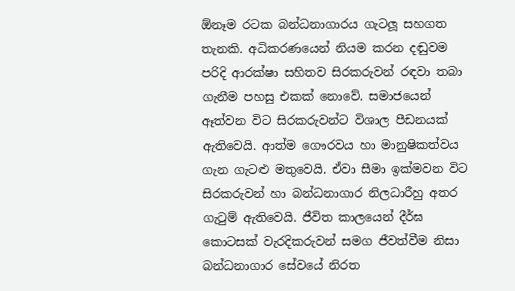ඕනෑම රටක බන්ධනාගාරය ගැටලූ සහගත තැනකි. අධිකරණයෙන් නියම කරන දඬුවම පරිදි ආරක්ෂා සහිතව සිරකරුවන් රඳවා තබා ගැනීම පහසු එකක් නොවේ. සමාජයෙන් ඈත්වන විට සිරකරුවන්ට විශාල පීඩනයක් ඇතිවෙයි. ආත්ම ගෞරවය හා මානුෂිකත්වය ගැන ගැටළු මතුවෙයි. ඒවා සීමා ඉක්මවන විට සිරකරුවන් හා බන්ධනාගාර නිලධාරීහු අතර ගැටුම් ඇතිවෙයි. ජීවිත කාලයෙන් දීර්ඝ කොටසක් වැරදිකරුවන් සමග ජීවත්වීම නිසා බන්ධනාගාර සේවයේ නිරත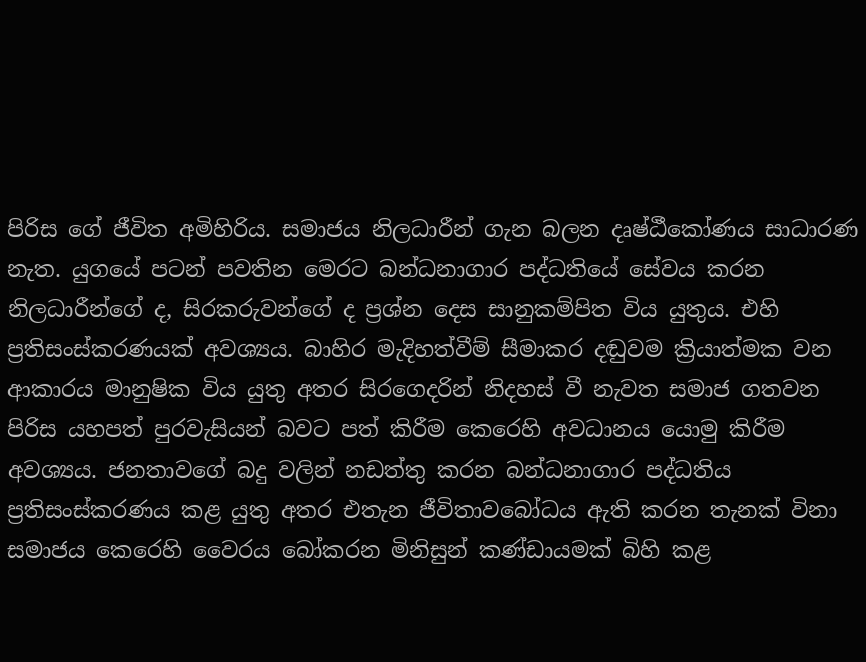පිරිස ගේ ජීවිත අමිහිරිය. සමාජය නිලධාරීන් ගැන බලන දෘෂ්ඨීකෝණය සාධාරණ නැත. යුගයේ පටන් පවතින මෙරට බන්ධනාගාර පද්ධතියේ සේවය කරන නිලධාරීන්ගේ ද, සිරකරුවන්ගේ ද ප්‍රශ්න දෙස සානුකම්පිත විය යුතුය. එහි ප්‍රතිසංස්කරණයක් අවශ්‍යය. බාහිර මැදිහත්වීම් සීමාකර දඬුවම ක්‍රියාත්මක වන ආකාරය මානුෂික විය යුතු අතර සිරගෙදරින් නිදහස් වී නැවත සමාජ ගතවන පිරිස යහපත් පුරවැසියන් බවට පත් කිරීම කෙරෙහි අවධානය යොමු කිරීම අවශ්‍යය. ජනතාවගේ බදු වලින් නඩත්තු කරන බන්ධනාගාර පද්ධතිය ප්‍රතිසංස්කරණය කළ යුතු අතර එතැන ජීවිතාවබෝධය ඇති කරන තැනක් විනා සමාජය කෙරෙහි වෛරය බෝකරන මිනිසුන් කණ්ඩායමක් බිහි කළ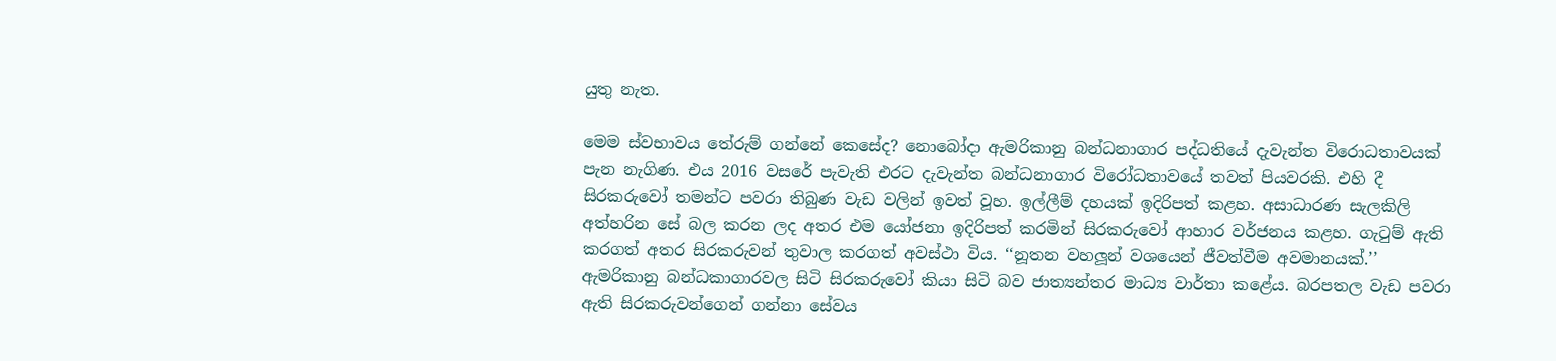යුතු නැත.

මෙම ස්වභාවය තේරුම් ගන්නේ කෙසේද? නොබෝදා ඇමරිකානු බන්ධනාගාර පද්ධතියේ දැවැන්ත විරොධතාවයක් පැන නැගිණ. එය 2016 වසරේ පැවැති එරට දැවැන්ත බන්ධනාගාර විරෝධතාවයේ තවත් පියවරකි. එහි දී සිරකරුවෝ තමන්ට පවරා තිබුණ වැඩ වලින් ඉවත් වූහ. ඉල්ලීම් දහයක් ඉදිරිපත් කළහ. අසාධාරණ සැලකිලි අත්හරින සේ බල කරන ලද අතර එම යෝජනා ඉදිරිපත් කරමින් සිරකරුවෝ ආහාර වර්ජනය කළහ. ගැටුම් ඇති කරගත් අතර සිරකරුවන් තුවාල කරගත් අවස්ථා විය. ‘‘නූතන වහලූන් වශයෙන් ජීවත්වීම අවමානයක්.’’ ඇමරිකානු බන්ධකාගාරවල සිටි සිරකරුවෝ කියා සිටි බව ජාත්‍යන්තර මාධ්‍ය වාර්තා කළේය. බරපතල වැඩ පවරා ඇති සිරකරුවන්ගෙන් ගන්නා සේවය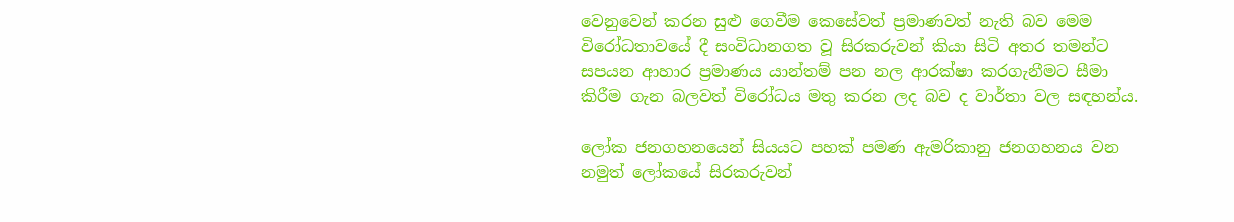වෙනුවෙන් කරන සුළු ගෙවීම කෙසේවත් ප්‍රමාණවත් නැති බව මෙම විරෝධතාවයේ දී සංවිධානගත වූ සිරකරුවන් කියා සිටි අතර තමන්ට සපයන ආහාර ප්‍රමාණය යාන්තම් පන නල ආරක්ෂා කරගැනීමට සීමා කිරීම ගැන බලවත් විරෝධය මතු කරන ලද බව ද වාර්තා වල සඳහන්ය.

ලෝක ජනගහනයෙන් සියයට පහක් පමණ ඇමරිකානු ජනගහනය වන නමුත් ලෝකයේ සිරකරුවන්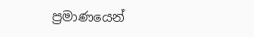ප්‍රමාණයෙන්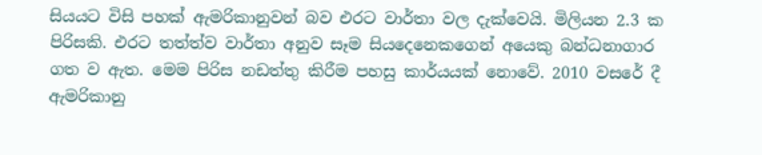සියයට විසි පහක් ඇමරිකානුවන් බව එරට වාර්තා වල දැක්වෙයි. මිලියන 2.3 ක පිරිසකි. එරට තත්ත්ව වාර්තා අනුව සෑම සියදෙනෙකගෙන් අයෙකු බන්ධනාගාර ගත ව ඇත. මෙම පිරිස නඩත්තු කිරීම පහසු කාර්යයක් නොවේ. 2010 වසරේ දී ඇමරිකානු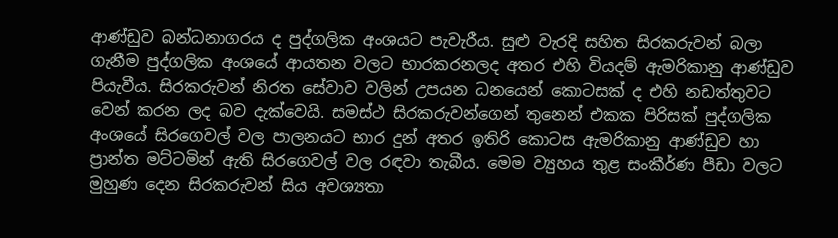ආණ්ඩුව බන්ධනාගරය ද පුද්ගලික අංශයට පැවැරීය. සුළු වැරදි සහිත සිරකරුවන් බලා ගැනීම පුද්ගලික අංශයේ ආයතන වලට භාරකරනලද අතර එහි වියදම් ඇමරිකානු ආණ්ඩුව පියැවීය. සිරකරුවන් නිරත සේවාව වලින් උපයන ධනයෙන් කොටසක් ද එහි නඩත්තුවට වෙන් කරන ලද බව දැක්වෙයි. සමස්ථ සිරකරුවන්ගෙන් තුනෙන් එකක පිරිසක් පුද්ගලික අංශයේ සිරගෙවල් වල පාලනයට භාර දුන් අතර ඉතිරි කොටස ඇමරිකානු ආණ්ඩුව හා ප්‍රාන්ත මට්ටමින් ඇති සිරගෙවල් වල රඳවා තැබීය. මෙම ව්‍යුහය තුළ සංකීර්ණ පීඩා වලට මුහුණ දෙන සිරකරුවන් සිය අවශ්‍යතා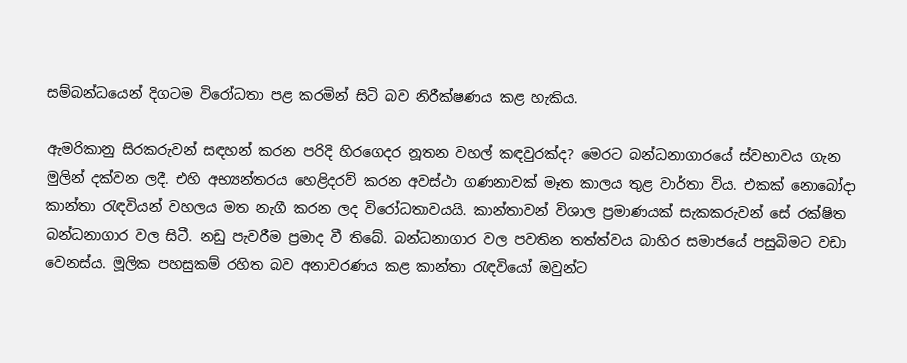සම්බන්ධයෙන් දිගටම විරෝධතා පළ කරමින් සිටි බව නිරීක්ෂණය කළ හැකිය.

ඇමරිකානු සිරකරුවන් සඳහන් කරන පරිදි හිරගෙදර නූතන වහල් කඳවුරක්ද? මෙරට බන්ධනාගාරයේ ස්වභාවය ගැන මුලින් දක්වන ලදී. එහි අභ්‍යන්තරය හෙළිදරව් කරන අවස්ථා ගණනාවක් මෑත කාලය තුළ වාර්තා විය. එකක් නොබෝදා කාන්තා රැඳවියන් වහලය මත නැගී කරන ලද විරෝධතාවයයි. කාන්තාවන් විශාල ප්‍රමාණයක් සැකකරුවන් සේ රක්ෂිත බන්ධනාගාර වල සිටී. නඩු පැවරීම ප්‍රමාද වී තිබේ. බන්ධනාගාර වල පවතින තත්ත්වය බාහිර සමාජයේ පසුබිමට වඩා වෙනස්ය. මූලික පහසුකම් රහිත බව අනාවරණය කළ කාන්තා රැඳවියෝ ඔවුන්ට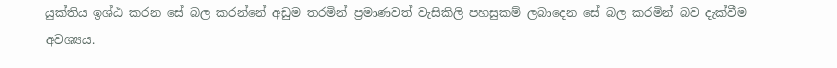යුක්තිය ඉශ්ඨ කරන සේ බල කරන්නේ අඩුම තරමින් ප්‍රමාණවත් වැසිකිලි පහසුකම් ලබාදෙන සේ බල කරමින් බව දැක්වීම අවශ්‍යය.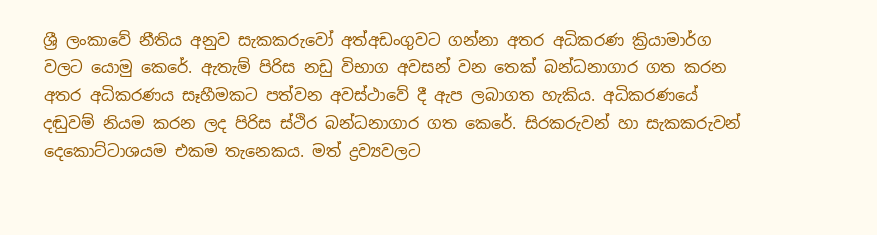ශ්‍රී ලංකාවේ නීතිය අනුව සැකකරුවෝ අත්අඩංගුවට ගන්නා අතර අධිකරණ ක්‍රියාමාර්ග වලට යොමු කෙරේ. ඇතැම් පිරිස නඩු විභාග අවසන් වන තෙක් බන්ධනාගාර ගත කරන අතර අධිකරණය සෑහීමකට පත්වන අවස්ථාවේ දී ඇප ලබාගත හැකිය. අධිකරණයේ දඬුවම් නියම කරන ලද පිරිස ස්ථිර බන්ධනාගාර ගත කෙරේ. සිරකරුවන් හා සැකකරුවන් දෙකොට්ටාශයම එකම තැනෙකය. මත් ද්‍රව්‍යවලට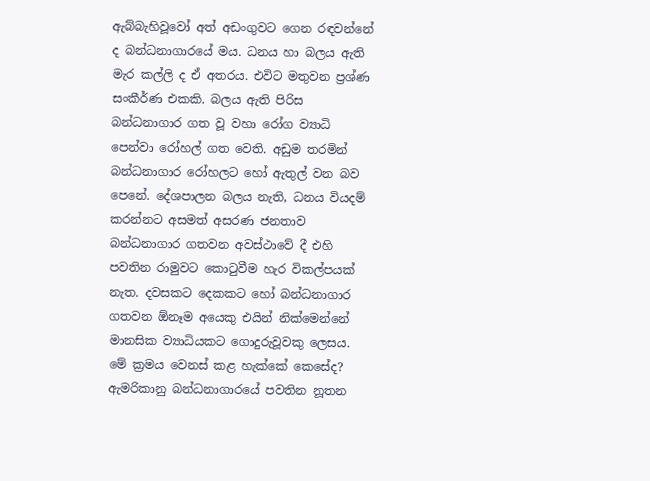ඇබ්බැහිවූවෝ අත් අඩංගුවට ගෙන රඳවන්නේ ද බන්ධනාගාරයේ මය. ධනය හා බලය ඇති මැර කල්ලි ද ඒ අතරය. එවිට මතුවන ප්‍රශ්ණ සංකීර්ණ එකකි. බලය ඇති පිරිස බන්ධනාගාර ගත වූ වහා රෝග ව්‍යාධි පෙන්වා රෝහල් ගත වෙති. අඩුම තරමින් බන්ධනාගාර රෝහලට හෝ ඇතුල් වන බව පෙනේ. දේශපාලන බලය නැති, ධනය වියදම් කරන්නට අසමත් අසරණ ජනතාව බන්ධනාගාර ගතවන අවස්ථාවේ දී එහි පවතින රාමුවට කොටුවීම හැර විකල්පයක් නැත. දවසකට දෙකකට හෝ බන්ධනාගාර ගතවන ඕනෑම අයෙකු එයින් නික්මෙන්නේ මානසික ව්‍යාධියකට ගොදුරුවූවකු ලෙසය. මේ ක්‍රමය වෙනස් කළ හැක්කේ කෙසේද? ඇමරිකානු බන්ධනාගාරයේ පවතින නූතන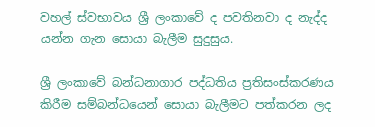වහල් ස්වභාවය ශ්‍රී ලංකාවේ ද පවතිනවා ද නැද්ද යන්න ගැන සොයා බැලීම සුදුසුය.

ශ්‍රී ලංකාවේ බන්ධනාගාර පද්ධතිය ප්‍රතිසංස්කරණය කිරීම සම්බන්ධයෙන් සොයා බැලීමට පත්කරන ලද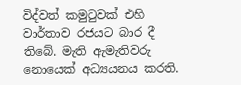විද්වත් කමුටුවක් එහි වාර්තාව රජයට බාර දී තිබේ. මැති ඇමැතිවරු නොයෙක් අධ්‍යයනය කරති.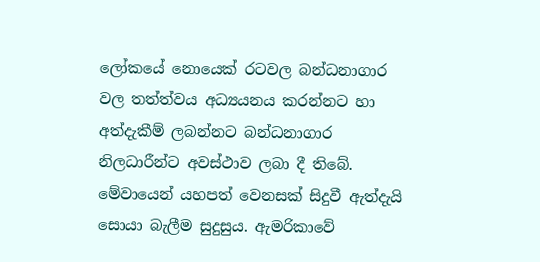ලෝකයේ නොයෙක් රටවල බන්ධනාගාර වල තත්ත්වය අධ්‍යයනය කරන්නට හා අත්දැකීම් ලබන්නට බන්ධනාගාර නිලධාරීන්ට අවස්ථාව ලබා දී තිබේ. මේවායෙන් යහපත් වෙනසක් සිදුවී ඇත්දැයි සොයා බැලීම සුදුසුය. ඇමරිකාවේ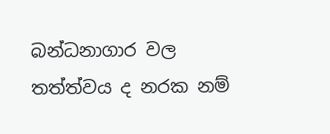බන්ධනාගාර වල තත්ත්වය ද නරක නම්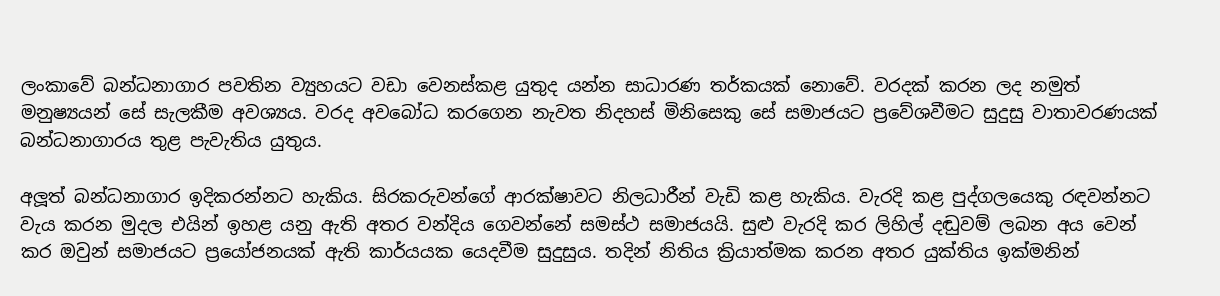ලංකාවේ බන්ධනාගාර පවතින ව්‍යුහයට වඩා වෙනස්කළ යුතුද යන්න සාධාරණ තර්කයක් නොවේ. වරදක් කරන ලද නමුත් මනුෂ්‍යයන් සේ සැලකීම අවශ්‍යය. වරද අවබෝධ කරගෙන නැවත නිදහස් මිනිසෙකු සේ සමාජයට ප්‍රවේශවීමට සුදුසු වාතාවරණයක් බන්ධනාගාරය තුළ පැවැතිය යුතුය.

අලූත් බන්ධනාගාර ඉදිකරන්නට හැකිය. සිරකරුවන්ගේ ආරක්ෂාවට නිලධාරීන් වැඩි කළ හැකිය. වැරදි කළ පුද්ගලයෙකු රඳවන්නට වැය කරන මුදල එයින් ඉහළ යනු ඇති අතර වන්දිය ගෙවන්නේ සමස්ථ සමාජයයි. සුළු වැරදි කර ලිහිල් දඬුවම් ලබන අය වෙන් කර ඔවුන් සමාජයට ප්‍රයෝජනයක් ඇති කාර්යයක යෙදවීම සුදුසුය. තදින් නිතිය ක්‍රියාත්මක කරන අතර යුක්තිය ඉක්මනින්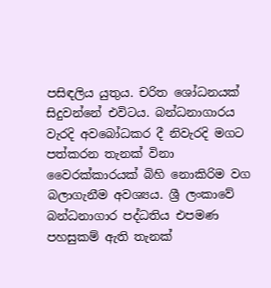පසිඳලිය යුතුය. චරිත ශෝධනයක් සිදුවන්නේ එවිටය. බන්ධනාගාරය වැරදි අවබෝධකර දී නිවැරදි මගට පත්කරන තැනක් විනා වෛරක්කාරයක් බිහි නොකිරිම වග බලාගැනීම අවශ්‍යය. ශ්‍රී ලංකාවේ බන්ධනාගාර පද්ධතිය එපමණ පහසුකම් ඇති තැනක්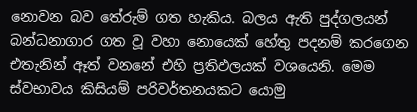නොවන බව තේරුම් ගත හැකිය. බලය ඇති පුද්ගලයන් බන්ධනාගාර ගත වූ වහා නොයෙක් හේතු පදනම් කරගෙන එතැනින් ඈත් වනනේ එහි ප්‍රතිඵලයක් වශයෙනි. මෙම ස්වභාවය කිසියම් පරිවර්තනයකට යොමු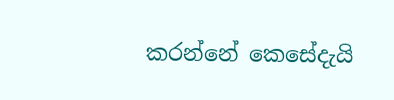කරන්නේ කෙසේදැයි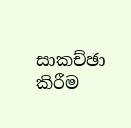සාකච්ඡා කිරීම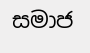සමාජ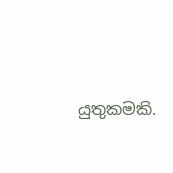යුතුකමකි.